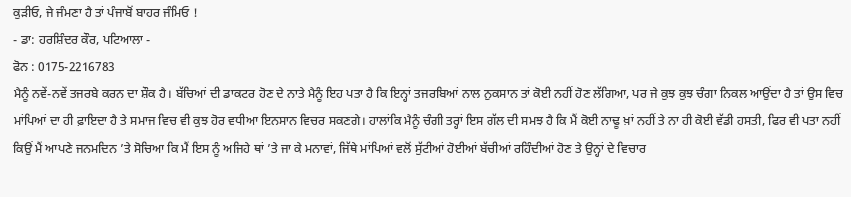ਕੁੜੀਓ, ਜੇ ਜੰਮਣਾ ਹੈ ਤਾਂ ਪੰਜਾਬੋਂ ਬਾਹਰ ਜੰਮਿਓ !
- ਡਾ: ਹਰਸ਼ਿੰਦਰ ਕੌਰ, ਪਟਿਆਲਾ -
ਫੋਨ : 0175-2216783
ਮੈਨੂੰ ਨਵੇਂ-ਨਵੇਂ ਤਜਰਬੇ ਕਰਨ ਦਾ ਸ਼ੌਕ ਹੈ। ਬੱਚਿਆਂ ਦੀ ਡਾਕਟਰ ਹੋਣ ਦੇ ਨਾਤੇ ਮੈਨੂੰ ਇਹ ਪਤਾ ਹੈ ਕਿ ਇਨ੍ਹਾਂ ਤਜਰਬਿਆਂ ਨਾਲ ਨੁਕਸਾਨ ਤਾਂ ਕੋਈ ਨਹੀਂ ਹੋਣ ਲੱਗਿਆ, ਪਰ ਜੇ ਕੁਝ ਕੁਝ ਚੰਗਾ ਨਿਕਲ ਆਉਂਦਾ ਹੈ ਤਾਂ ਉਸ ਵਿਚ ਮਾਂਪਿਆਂ ਦਾ ਹੀ ਫ਼ਾਇਦਾ ਹੈ ਤੇ ਸਮਾਜ ਵਿਚ ਵੀ ਕੁਝ ਹੋਰ ਵਧੀਆ ਇਨਸਾਨ ਵਿਚਰ ਸਕਣਗੇ। ਹਾਲਾਂਕਿ ਮੈਨੂੰ ਚੰਗੀ ਤਰ੍ਹਾਂ ਇਸ ਗੱਲ ਦੀ ਸਮਝ ਹੈ ਕਿ ਮੈਂ ਕੋਈ ਨਾਢੂ ਖ਼ਾਂ ਨਹੀਂ ਤੇ ਨਾ ਹੀ ਕੋਈ ਵੱਡੀ ਹਸਤੀ, ਫਿਰ ਵੀ ਪਤਾ ਨਹੀਂ ਕਿਉਂ ਮੈਂ ਆਪਣੇ ਜਨਮਦਿਨ ’ਤੇ ਸੋਚਿਆ ਕਿ ਮੈਂ ਇਸ ਨੂੰ ਅਜਿਹੇ ਥਾਂ ’ਤੇ ਜਾ ਕੇ ਮਨਾਵਾਂ, ਜਿੱਥੇ ਮਾਂਪਿਆਂ ਵਲੋਂ ਸੁੱਟੀਆਂ ਹੋਈਆਂ ਬੱਚੀਆਂ ਰਹਿੰਦੀਆਂ ਹੋਣ ਤੇ ਉਨ੍ਹਾਂ ਦੇ ਵਿਚਾਰ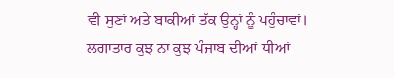ਵੀ ਸੁਣਾਂ ਅਤੇ ਬਾਕੀਆਂ ਤੱਕ ਉਨ੍ਹਾਂ ਨੂੰ ਪਹੁੰਚਾਵਾਂ।
ਲਗਾਤਾਰ ਕੁਝ ਨਾ ਕੁਝ ਪੰਜਾਬ ਦੀਆਂ ਧੀਆਂ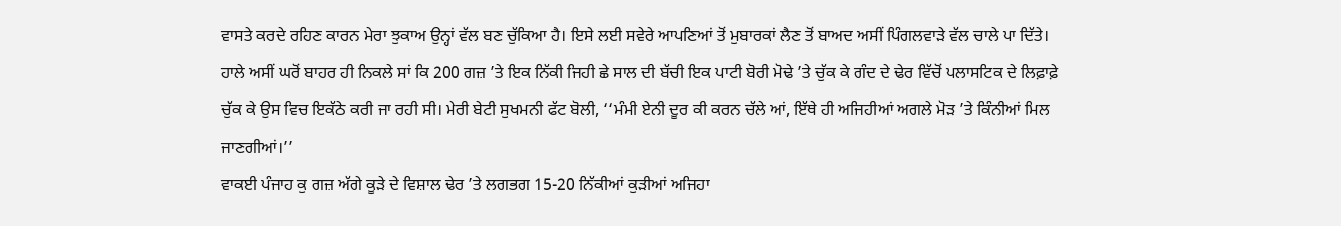ਵਾਸਤੇ ਕਰਦੇ ਰਹਿਣ ਕਾਰਨ ਮੇਰਾ ਝੁਕਾਅ ਉਨ੍ਹਾਂ ਵੱਲ ਬਣ ਚੁੱਕਿਆ ਹੈ। ਇਸੇ ਲਈ ਸਵੇਰੇ ਆਪਣਿਆਂ ਤੋਂ ਮੁਬਾਰਕਾਂ ਲੈਣ ਤੋਂ ਬਾਅਦ ਅਸੀਂ ਪਿੰਗਲਵਾੜੇ ਵੱਲ ਚਾਲੇ ਪਾ ਦਿੱਤੇ। ਹਾਲੇ ਅਸੀਂ ਘਰੋਂ ਬਾਹਰ ਹੀ ਨਿਕਲੇ ਸਾਂ ਕਿ 200 ਗਜ਼ ’ਤੇ ਇਕ ਨਿੱਕੀ ਜਿਹੀ ਛੇ ਸਾਲ ਦੀ ਬੱਚੀ ਇਕ ਪਾਟੀ ਬੋਰੀ ਮੋਢੇ ’ਤੇ ਚੁੱਕ ਕੇ ਗੰਦ ਦੇ ਢੇਰ ਵਿੱਚੋਂ ਪਲਾਸਟਿਕ ਦੇ ਲਿਫ਼ਾਫ਼ੇ ਚੁੱਕ ਕੇ ਉਸ ਵਿਚ ਇਕੱਠੇ ਕਰੀ ਜਾ ਰਹੀ ਸੀ। ਮੇਰੀ ਬੇਟੀ ਸੁਖਮਨੀ ਫੱਟ ਬੋਲੀ, ‘‘ਮੰਮੀ ਏਨੀ ਦੂਰ ਕੀ ਕਰਨ ਚੱਲੇ ਆਂ, ਇੱਥੇ ਹੀ ਅਜਿਹੀਆਂ ਅਗਲੇ ਮੋੜ ’ਤੇ ਕਿੰਨੀਆਂ ਮਿਲ ਜਾਣਗੀਆਂ।’’
ਵਾਕਈ ਪੰਜਾਹ ਕੁ ਗਜ਼ ਅੱਗੇ ਕੂੜੇ ਦੇ ਵਿਸ਼ਾਲ ਢੇਰ ’ਤੇ ਲਗਭਗ 15-20 ਨਿੱਕੀਆਂ ਕੁੜੀਆਂ ਅਜਿਹਾ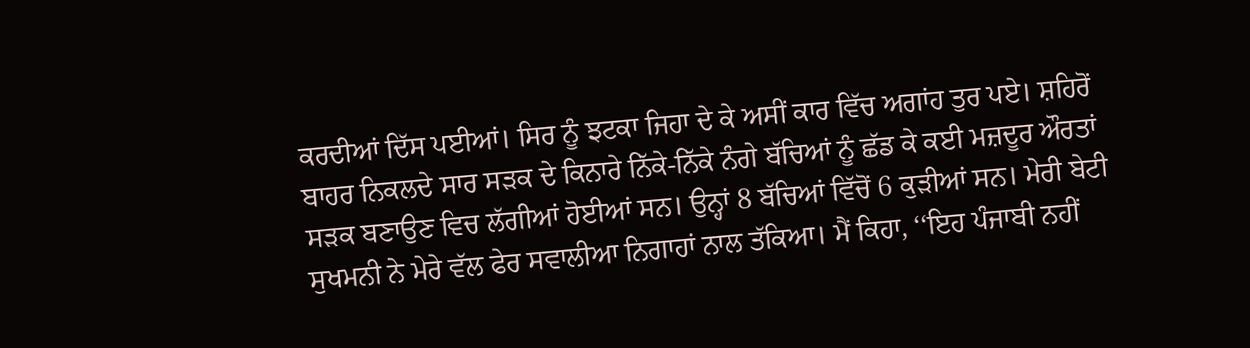ਕਰਦੀਆਂ ਦਿੱਸ ਪਈਆਂ। ਸਿਰ ਨੂੰ ਝਟਕਾ ਜਿਹਾ ਦੇ ਕੇ ਅਸੀਂ ਕਾਰ ਵਿੱਚ ਅਗਾਂਹ ਤੁਰ ਪਏ। ਸ਼ਹਿਰੋਂ
ਬਾਹਰ ਨਿਕਲਦੇ ਸਾਰ ਸੜਕ ਦੇ ਕਿਨਾਰੇ ਨਿੱਕੇ-ਨਿੱਕੇ ਨੰਗੇ ਬੱਚਿਆਂ ਨੂੰ ਛੱਡ ਕੇ ਕਈ ਮਜ਼ਦੂਰ ਔਰਤਾਂ
ਸੜਕ ਬਣਾਉਣ ਵਿਚ ਲੱਗੀਆਂ ਹੋਈਆਂ ਸਨ। ਉਨ੍ਹਾਂ 8 ਬੱਚਿਆਂ ਵਿੱਚੋਂ 6 ਕੁੜੀਆਂ ਸਨ। ਮੇਰੀ ਬੇਟੀ
ਸੁਖਮਨੀ ਨੇ ਮੇਰੇ ਵੱਲ ਫੇਰ ਸਵਾਲੀਆ ਨਿਗਾਹਾਂ ਨਾਲ ਤੱਕਿਆ। ਮੈਂ ਕਿਹਾ, ‘‘ਇਹ ਪੰਜਾਬੀ ਨਹੀਂ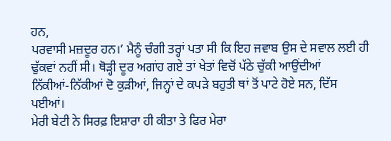ਹਨ,
ਪਰਵਾਸੀ ਮਜ਼ਦੂਰ ਹਨ।’ ਮੈਨੂੰ ਚੰਗੀ ਤਰ੍ਹਾਂ ਪਤਾ ਸੀ ਕਿ ਇਹ ਜਵਾਬ ਉਸ ਦੇ ਸਵਾਲ ਲਈ ਹੀ
ਢੁੱਕਵਾਂ ਨਹੀਂ ਸੀ। ਥੋੜ੍ਹੀ ਦੂਰ ਅਗਾਂਹ ਗਏ ਤਾਂ ਖੇਤਾਂ ਵਿਚੋਂ ਪੱਠੇ ਚੁੱਕੀ ਆਉਂਦੀਆਂ
ਨਿੱਕੀਆਂ-ਨਿੱਕੀਆਂ ਦੋ ਕੁੜੀਆਂ, ਜਿਨ੍ਹਾਂ ਦੇ ਕਪੜੇ ਬਹੁਤੀ ਥਾਂ ਤੋਂ ਪਾਟੇ ਹੋਏ ਸਨ, ਦਿੱਸ ਪਈਆਂ।
ਮੇਰੀ ਬੇਟੀ ਨੇ ਸਿਰਫ਼ ਇਸ਼ਾਰਾ ਹੀ ਕੀਤਾ ਤੇ ਫਿਰ ਮੇਰਾ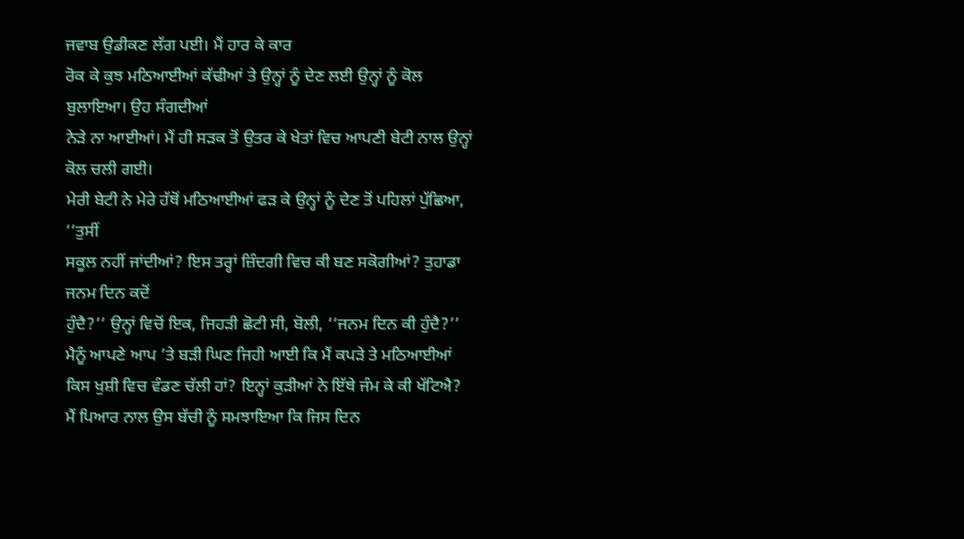ਜਵਾਬ ਉਡੀਕਣ ਲੱਗ ਪਈ। ਮੈਂ ਹਾਰ ਕੇ ਕਾਰ
ਰੋਕ ਕੇ ਕੁਝ ਮਠਿਆਈਆਂ ਕੱਢੀਆਂ ਤੇ ਉਨ੍ਹਾਂ ਨੂੰ ਦੇਣ ਲਈ ਉਨ੍ਹਾਂ ਨੂੰ ਕੋਲ ਬੁਲਾਇਆ। ਉਹ ਸੰਗਦੀਆਂ
ਨੇੜੇ ਨਾ ਆਈਆਂ। ਮੈਂ ਹੀ ਸੜਕ ਤੋਂ ਉਤਰ ਕੇ ਖੇਤਾਂ ਵਿਚ ਆਪਣੀ ਬੇਟੀ ਨਾਲ ਉਨ੍ਹਾਂ ਕੋਲ ਚਲੀ ਗਈ।
ਮੇਰੀ ਬੇਟੀ ਨੇ ਮੇਰੇ ਹੱਥੋਂ ਮਠਿਆਈਆਂ ਫੜ ਕੇ ਉਨ੍ਹਾਂ ਨੂੰ ਦੇਣ ਤੋਂ ਪਹਿਲਾਂ ਪੁੱਛਿਆ, ‘‘ਤੁਸੀਂ
ਸਕੂਲ ਨਹੀਂ ਜਾਂਦੀਆਂ? ਇਸ ਤਰ੍ਹਾਂ ਜ਼ਿੰਦਗੀ ਵਿਚ ਕੀ ਬਣ ਸਕੋਗੀਆਂ? ਤੁਹਾਡਾ ਜਨਮ ਦਿਨ ਕਦੋਂ
ਹੁੰਦੈ?’’ ਉਨ੍ਹਾਂ ਵਿਚੋਂ ਇਕ, ਜਿਹੜੀ ਛੋਟੀ ਸੀ, ਬੋਲੀ, ‘‘ਜਨਮ ਦਿਨ ਕੀ ਹੁੰਦੈ?’’
ਮੈਨੂੰ ਆਪਣੇ ਆਪ ’ਤੇ ਬੜੀ ਘਿਣ ਜਿਹੀ ਆਈ ਕਿ ਮੈਂ ਕਪੜੇ ਤੇ ਮਠਿਆਈਆਂ ਕਿਸ ਖੁਸ਼ੀ ਵਿਚ ਵੰਡਣ ਚੱਲੀ ਹਾਂ? ਇਨ੍ਹਾਂ ਕੁੜੀਆਂ ਨੇ ਇੱਥੇ ਜੰਮ ਕੇ ਕੀ ਖੱਟਿਐ? ਮੈਂ ਪਿਆਰ ਨਾਲ ਉਸ ਬੱਚੀ ਨੂੰ ਸਮਝਾਇਆ ਕਿ ਜਿਸ ਦਿਨ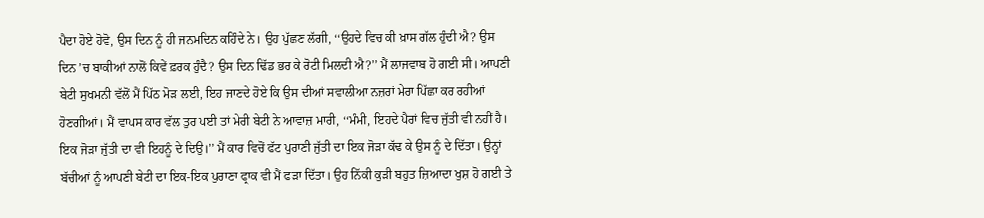ਪੈਦਾ ਹੋਏ ਹੋਵੋ, ਉਸ ਦਿਨ ਨੂੰ ਹੀ ਜਨਮਦਿਨ ਕਹਿੰਦੇ ਨੇ। ਉਹ ਪੁੱਛਣ ਲੱਗੀ, ‘‘ਉਹਦੇ ਵਿਚ ਕੀ ਖ਼ਾਸ ਗੱਲ ਹੁੰਦੀ ਐ? ਉਸ ਦਿਨ ’ਚ ਬਾਕੀਆਂ ਨਾਲੋਂ ਕਿਵੇਂ ਫ਼ਰਕ ਹੁੰਦੈ? ਉਸ ਦਿਨ ਢਿੱਡ ਭਰ ਕੇ ਰੋਟੀ ਮਿਲਦੀ ਐ?’’ ਮੈਂ ਲਾਜਵਾਬ ਹੋ ਗਈ ਸੀ। ਆਪਣੀ ਬੇਟੀ ਸੁਖਮਨੀ ਵੱਲੋਂ ਮੈਂ ਪਿੱਠ ਮੋੜ ਲਈ, ਇਹ ਜਾਣਦੇ ਹੋਏ ਕਿ ਉਸ ਦੀਆਂ ਸਵਾਲੀਆ ਨਜ਼ਰਾਂ ਮੇਰਾ ਪਿੱਛਾ ਕਰ ਰਹੀਆਂ ਹੋਣਗੀਆਂ। ਮੈਂ ਵਾਪਸ ਕਾਰ ਵੱਲ ਤੁਰ ਪਈ ਤਾਂ ਮੇਰੀ ਬੇਟੀ ਨੇ ਆਵਾਜ਼ ਮਾਰੀ, ‘‘ਮੰਮੀ, ਇਹਦੇ ਪੈਰਾਂ ਵਿਚ ਜੁੱਤੀ ਵੀ ਨਹੀਂ ਹੈ। ਇਕ ਜੋੜਾ ਜੁੱਤੀ ਦਾ ਵੀ ਇਹਨੂੰ ਦੇ ਦਿਉ।’’ ਮੈਂ ਕਾਰ ਵਿਚੋਂ ਫੱਟ ਪੁਰਾਣੀ ਜੁੱਤੀ ਦਾ ਇਕ ਜੋੜਾ ਕੱਢ ਕੇ ਉਸ ਨੂੰ ਦੇ ਦਿੱਤਾ। ਉਨ੍ਹਾਂ ਬੱਚੀਆਂ ਨੂੰ ਆਪਣੀ ਬੇਟੀ ਦਾ ਇਕ-ਇਕ ਪੁਰਾਣਾ ਫ੍ਰਾਕ ਵੀ ਮੈਂ ਫੜਾ ਦਿੱਤਾ। ਉਹ ਨਿੱਕੀ ਕੁੜੀ ਬਹੁਤ ਜ਼ਿਆਦਾ ਖੁਸ਼ ਹੋ ਗਈ ਤੇ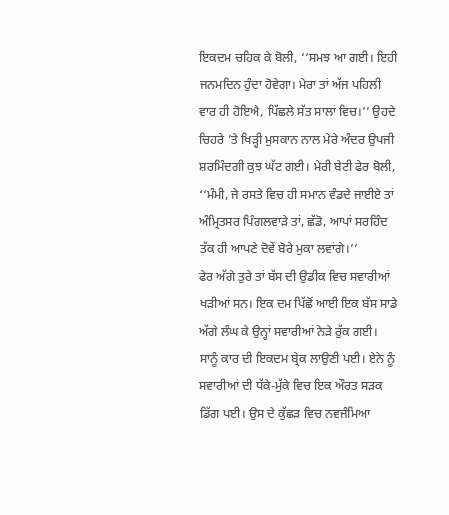ਇਕਦਮ ਚਹਿਕ ਕੇ ਬੋਲੀ, ‘‘ਸਮਝ ਆ ਗਈ। ਇਹੀ ਜਨਮਦਿਨ ਹੁੰਦਾ ਹੋਵੇਗਾ। ਮੇਰਾ ਤਾਂ ਅੱਜ ਪਹਿਲੀ ਵਾਰ ਹੀ ਹੋਇਐ, ਪਿੱਛਲੇ ਸੱਤ ਸਾਲਾਂ ਵਿਚ।’’ ਉਹਦੇ ਚਿਹਰੇ ’ਤੇ ਖਿੜ੍ਹੀ ਮੁਸਕਾਨ ਨਾਲ ਮੇਰੇ ਅੰਦਰ ਉਪਜੀ ਸ਼ਰਮਿੰਦਗੀ ਕੁਝ ਘੱਟ ਗਈ। ਮੇਰੀ ਬੇਟੀ ਫੇਰ ਬੋਲੀ, ‘‘ਮੰਮੀ, ਜੇ ਰਸਤੇ ਵਿਚ ਹੀ ਸਮਾਨ ਵੰਡਦੇ ਜਾਈਏ ਤਾਂ ਅੰਮ੍ਰਿਤਸਰ ਪਿੰਗਲਵਾੜੇ ਤਾਂ, ਛੱਡੋ, ਆਪਾਂ ਸਰਹਿੰਦ ਤੱਕ ਹੀ ਆਪਣੇ ਦੋਵੇਂ ਬੋਰੇ ਮੁਕਾ ਲਵਾਂਗੇ।’’
ਫੇਰ ਅੱਗੇ ਤੁਰੇ ਤਾਂ ਬੱਸ ਦੀ ਉਡੀਕ ਵਿਚ ਸਵਾਰੀਆਂ ਖੜੀਆਂ ਸਨ। ਇਕ ਦਮ ਪਿੱਛੋਂ ਆਈ ਇਕ ਬੱਸ ਸਾਡੇ ਅੱਗੇ ਲੰਘ ਕੇ ਉਨ੍ਹਾਂ ਸਵਾਰੀਆਂ ਨੇੜੇ ਰੁੱਕ ਗਈ। ਸਾਨੂੰ ਕਾਰ ਦੀ ਇਕਦਮ ਬ੍ਰੇਕ ਲਾਉਣੀ ਪਈ। ਏਨੇ ਨੂੰ ਸਵਾਰੀਆਂ ਦੀ ਧੱਕੇ-ਮੁੱਕੇ ਵਿਚ ਇਕ ਔਰਤ ਸੜਕ ਡਿੱਗ ਪਈ। ਉਸ ਦੇ ਕੁੱਛੜ ਵਿਚ ਨਵਜੰਮਿਆ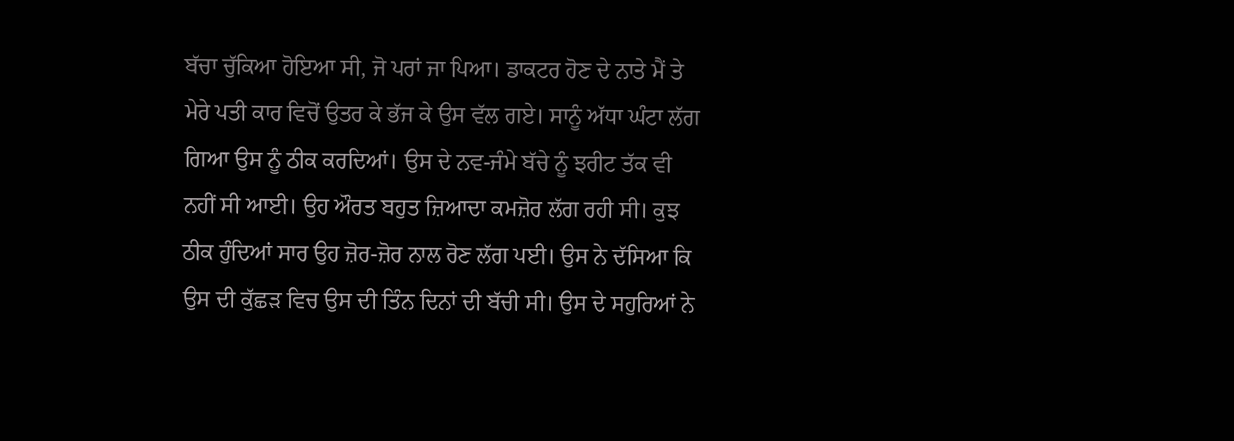ਬੱਚਾ ਚੁੱਕਿਆ ਹੋਇਆ ਸੀ, ਜੋ ਪਰਾਂ ਜਾ ਪਿਆ। ਡਾਕਟਰ ਹੋਣ ਦੇ ਨਾਤੇ ਮੈਂ ਤੇ ਮੇਰੇ ਪਤੀ ਕਾਰ ਵਿਚੋਂ ਉਤਰ ਕੇ ਭੱਜ ਕੇ ਉਸ ਵੱਲ ਗਏ। ਸਾਨੂੰ ਅੱਧਾ ਘੰਟਾ ਲੱਗ ਗਿਆ ਉਸ ਨੂੰ ਠੀਕ ਕਰਦਿਆਂ। ਉਸ ਦੇ ਨਵ-ਜੰਮੇ ਬੱਚੇ ਨੂੰ ਝਰੀਟ ਤੱਕ ਵੀ ਨਹੀਂ ਸੀ ਆਈ। ਉਹ ਔਰਤ ਬਹੁਤ ਜ਼ਿਆਦਾ ਕਮਜ਼ੋਰ ਲੱਗ ਰਹੀ ਸੀ। ਕੁਝ ਠੀਕ ਹੁੰਦਿਆਂ ਸਾਰ ਉਹ ਜ਼ੋਰ-ਜ਼ੋਰ ਨਾਲ ਰੋਣ ਲੱਗ ਪਈ। ਉਸ ਨੇ ਦੱਸਿਆ ਕਿ ਉਸ ਦੀ ਕੁੱਛੜ ਵਿਚ ਉਸ ਦੀ ਤਿੰਨ ਦਿਨਾਂ ਦੀ ਬੱਚੀ ਸੀ। ਉਸ ਦੇ ਸਹੁਰਿਆਂ ਨੇ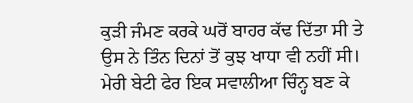ਕੁੜੀ ਜੰਮਣ ਕਰਕੇ ਘਰੋਂ ਬਾਹਰ ਕੱਢ ਦਿੱਤਾ ਸੀ ਤੇ ਉਸ ਨੇ ਤਿੰਨ ਦਿਨਾਂ ਤੋਂ ਕੁਝ ਖਾਧਾ ਵੀ ਨਹੀਂ ਸੀ।
ਮੇਰੀ ਬੇਟੀ ਫੇਰ ਇਕ ਸਵਾਲੀਆ ਚਿੰਨ੍ਹ ਬਣ ਕੇ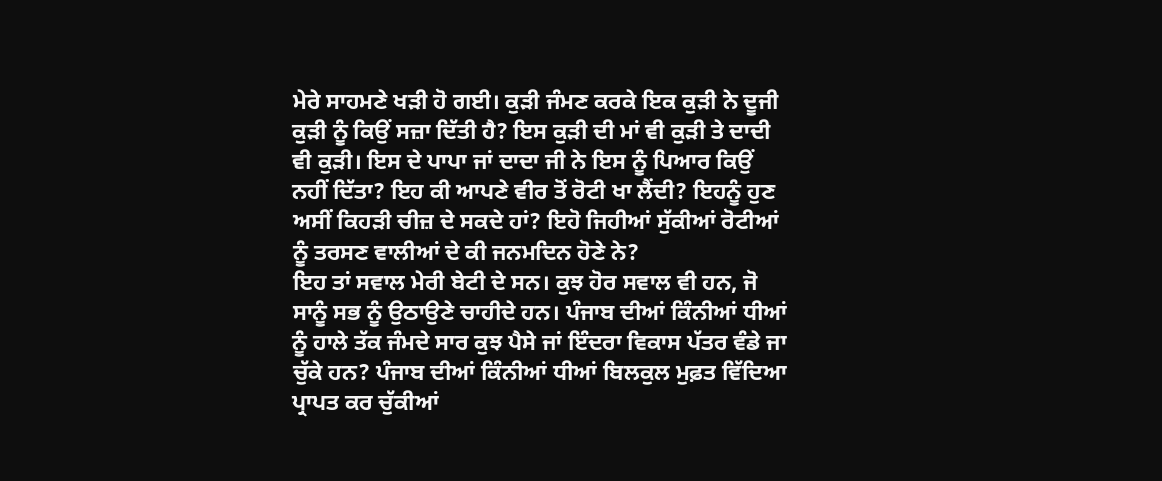ਮੇਰੇ ਸਾਹਮਣੇ ਖੜੀ ਹੋ ਗਈ। ਕੁੜੀ ਜੰਮਣ ਕਰਕੇ ਇਕ ਕੁੜੀ ਨੇ ਦੂਜੀ ਕੁੜੀ ਨੂੰ ਕਿਉਂ ਸਜ਼ਾ ਦਿੱਤੀ ਹੈ? ਇਸ ਕੁੜੀ ਦੀ ਮਾਂ ਵੀ ਕੁੜੀ ਤੇ ਦਾਦੀ ਵੀ ਕੁੜੀ। ਇਸ ਦੇ ਪਾਪਾ ਜਾਂ ਦਾਦਾ ਜੀ ਨੇ ਇਸ ਨੂੰ ਪਿਆਰ ਕਿਉਂ ਨਹੀਂ ਦਿੱਤਾ? ਇਹ ਕੀ ਆਪਣੇ ਵੀਰ ਤੋਂ ਰੋਟੀ ਖਾ ਲੈਂਦੀ? ਇਹਨੂੰ ਹੁਣ ਅਸੀਂ ਕਿਹੜੀ ਚੀਜ਼ ਦੇ ਸਕਦੇ ਹਾਂ? ਇਹੋ ਜਿਹੀਆਂ ਸੁੱਕੀਆਂ ਰੋਟੀਆਂ ਨੂੰ ਤਰਸਣ ਵਾਲੀਆਂ ਦੇ ਕੀ ਜਨਮਦਿਨ ਹੋਣੇ ਨੇ?
ਇਹ ਤਾਂ ਸਵਾਲ ਮੇਰੀ ਬੇਟੀ ਦੇ ਸਨ। ਕੁਝ ਹੋਰ ਸਵਾਲ ਵੀ ਹਨ, ਜੋ ਸਾਨੂੰ ਸਭ ਨੂੰ ਉਠਾਉਣੇ ਚਾਹੀਦੇ ਹਨ। ਪੰਜਾਬ ਦੀਆਂ ਕਿੰਨੀਆਂ ਧੀਆਂ ਨੂੰ ਹਾਲੇ ਤੱਕ ਜੰਮਦੇ ਸਾਰ ਕੁਝ ਪੈਸੇ ਜਾਂ ਇੰਦਰਾ ਵਿਕਾਸ ਪੱਤਰ ਵੰਡੇ ਜਾ ਚੁੱਕੇ ਹਨ? ਪੰਜਾਬ ਦੀਆਂ ਕਿੰਨੀਆਂ ਧੀਆਂ ਬਿਲਕੁਲ ਮੁਫ਼ਤ ਵਿੱਦਿਆ ਪ੍ਰਾਪਤ ਕਰ ਚੁੱਕੀਆਂ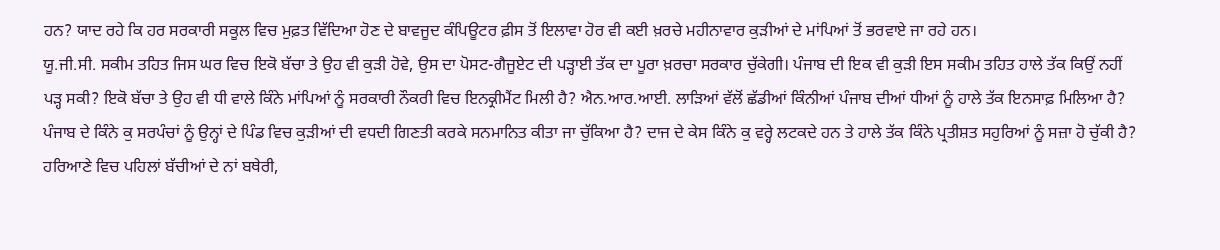ਹਨ? ਯਾਦ ਰਹੇ ਕਿ ਹਰ ਸਰਕਾਰੀ ਸਕੂਲ ਵਿਚ ਮੁਫ਼ਤ ਵਿੱਦਿਆ ਹੋਣ ਦੇ ਬਾਵਜੂਦ ਕੰਪਿਊਟਰ ਫ਼ੀਸ ਤੋਂ ਇਲਾਵਾ ਹੋਰ ਵੀ ਕਈ ਖ਼ਰਚੇ ਮਹੀਨਾਵਾਰ ਕੁੜੀਆਂ ਦੇ ਮਾਂਪਿਆਂ ਤੋਂ ਭਰਵਾਏ ਜਾ ਰਹੇ ਹਨ।
ਯੂ.ਜੀ.ਸੀ. ਸਕੀਮ ਤਹਿਤ ਜਿਸ ਘਰ ਵਿਚ ਇਕੋ ਬੱਚਾ ਤੇ ਉਹ ਵੀ ਕੁੜੀ ਹੋਵੇ, ਉਸ ਦਾ ਪੋਸਟ-ਗੈਜੂਏਟ ਦੀ ਪੜ੍ਹਾਈ ਤੱਕ ਦਾ ਪੂਰਾ ਖ਼ਰਚਾ ਸਰਕਾਰ ਚੁੱਕੇਗੀ। ਪੰਜਾਬ ਦੀ ਇਕ ਵੀ ਕੁੜੀ ਇਸ ਸਕੀਮ ਤਹਿਤ ਹਾਲੇ ਤੱਕ ਕਿਉਂ ਨਹੀਂ ਪੜ੍ਹ ਸਕੀ? ਇਕੋ ਬੱਚਾ ਤੇ ਉਹ ਵੀ ਧੀ ਵਾਲੇ ਕਿੰਨੇ ਮਾਂਪਿਆਂ ਨੂੰ ਸਰਕਾਰੀ ਨੌਕਰੀ ਵਿਚ ਇਨਕ੍ਰੀਮੈਂਟ ਮਿਲੀ ਹੈ? ਐਨ.ਆਰ.ਆਈ. ਲਾੜਿਆਂ ਵੱਲੋਂ ਛੱਡੀਆਂ ਕਿੰਨੀਆਂ ਪੰਜਾਬ ਦੀਆਂ ਧੀਆਂ ਨੂੰ ਹਾਲੇ ਤੱਕ ਇਨਸਾਫ਼ ਮਿਲਿਆ ਹੈ? ਪੰਜਾਬ ਦੇ ਕਿੰਨੇ ਕੁ ਸਰਪੰਚਾਂ ਨੂੰ ਉਨ੍ਹਾਂ ਦੇ ਪਿੰਡ ਵਿਚ ਕੁੜੀਆਂ ਦੀ ਵਧਦੀ ਗਿਣਤੀ ਕਰਕੇ ਸਨਮਾਨਿਤ ਕੀਤਾ ਜਾ ਚੁੱਕਿਆ ਹੈ? ਦਾਜ ਦੇ ਕੇਸ ਕਿੰਨੇ ਕੁ ਵਰ੍ਹੇ ਲਟਕਦੇ ਹਨ ਤੇ ਹਾਲੇ ਤੱਕ ਕਿੰਨੇ ਪ੍ਰਤੀਸ਼ਤ ਸਹੁਰਿਆਂ ਨੂੰ ਸਜ਼ਾ ਹੋ ਚੁੱਕੀ ਹੈ?
ਹਰਿਆਣੇ ਵਿਚ ਪਹਿਲਾਂ ਬੱਚੀਆਂ ਦੇ ਨਾਂ ਬਥੇਰੀ,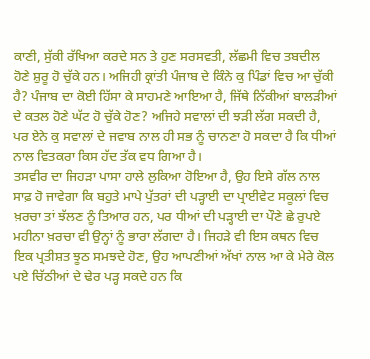ਕਾਣੀ, ਸੁੱਕੀ ਰੱਖਿਆ ਕਰਦੇ ਸਨ ਤੇ ਹੁਣ ਸਰਸਵਤੀ, ਲੱਛਮੀ ਵਿਚ ਤਬਦੀਲ ਹੋਣੇ ਸ਼ੁਰੂ ਹੋ ਚੁੱਕੇ ਹਨ। ਅਜਿਹੀ ਕ੍ਰਾਂਤੀ ਪੰਜਾਬ ਦੇ ਕਿੰਨੇ ਕੁ ਪਿੰਡਾਂ ਵਿਚ ਆ ਚੁੱਕੀ ਹੈ? ਪੰਜਾਬ ਦਾ ਕੋਈ ਹਿੱਸਾ ਕੇ ਸਾਹਮਣੇ ਆਇਆ ਹੈ, ਜਿੱਥੇ ਨਿੱਕੀਆਂ ਬਾਲੜੀਆਂ ਦੇ ਕਤਲ ਹੋਣੇ ਘੱਟ ਹੋ ਚੁੱਕੇ ਹੋਣ? ਅਜਿਹੇ ਸਵਾਲਾਂ ਦੀ ਝੜੀ ਲੱਗ ਸਕਦੀ ਹੈ, ਪਰ ਏਨੇ ਕੁ ਸਵਾਲਾਂ ਦੇ ਜਵਾਬ ਨਾਲ ਹੀ ਸਭ ਨੂੰ ਚਾਨਣਾ ਹੋ ਸਕਦਾ ਹੈ ਕਿ ਧੀਆਂ ਨਾਲ ਵਿਤਕਰਾ ਕਿਸ ਹੱਦ ਤੱਕ ਵਧ ਗਿਆ ਹੈ।
ਤਸਵੀਰ ਦਾ ਜਿਹੜਾ ਪਾਸਾ ਹਾਲੇ ਲੁਕਿਆ ਹੋਇਆ ਹੈ, ਉਹ ਇਸੇ ਗੱਲ ਨਾਲ ਸਾਫ਼ ਹੋ ਜਾਵੇਗਾ ਕਿ ਬਹੁਤੇ ਮਾਪੇ ਪੁੱਤਰਾਂ ਦੀ ਪੜ੍ਹਾਈ ਦਾ ਪ੍ਰਾਈਵੇਟ ਸਕੂਲਾਂ ਵਿਚ ਖ਼ਰਚਾ ਤਾਂ ਝੱਲਣ ਨੂੰ ਤਿਆਰ ਹਨ, ਪਰ ਧੀਆਂ ਦੀ ਪੜ੍ਹਾਈ ਦਾ ਪੌਣੇ ਛੇ ਰੁਪਏ ਮਹੀਨਾ ਖ਼ਰਚਾ ਵੀ ਉਨ੍ਹਾਂ ਨੂੰ ਭਾਰਾ ਲੱਗਦਾ ਹੈ। ਜਿਹੜੇ ਵੀ ਇਸ ਕਥਨ ਵਿਚ ਇਕ ਪ੍ਰਤੀਸ਼ਤ ਝੂਠ ਸਮਝਦੇ ਹੋਣ, ਉਹ ਆਪਣੀਆਂ ਅੱਖਾਂ ਨਾਲ ਆ ਕੇ ਮੇਰੇ ਕੋਲ ਪਏ ਚਿੱਠੀਆਂ ਦੇ ਢੇਰ ਪੜ੍ਹ ਸਕਦੇ ਹਨ ਕਿ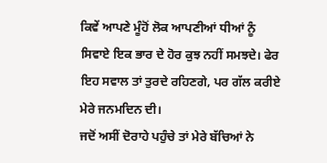ਕਿਵੇਂ ਆਪਣੇ ਮੂੰਹੋਂ ਲੋਕ ਆਪਣੀਆਂ ਧੀਆਂ ਨੂੰ ਸਿਵਾਏ ਇਕ ਭਾਰ ਦੇ ਹੋਰ ਕੁਝ ਨਹੀਂ ਸਮਝਦੇ। ਫੇਰ ਇਹ ਸਵਾਲ ਤਾਂ ਤੁਰਦੇ ਰਹਿਣਗੇ, ਪਰ ਗੱਲ ਕਰੀਏ ਮੇਰੇ ਜਨਮਦਿਨ ਦੀ।
ਜਦੋਂ ਅਸੀਂ ਦੋਰਾਹੇ ਪਹੁੰਚੇ ਤਾਂ ਮੇਰੇ ਬੱਚਿਆਂ ਨੇ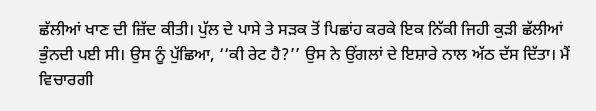ਛੱਲੀਆਂ ਖਾਣ ਦੀ ਜ਼ਿੱਦ ਕੀਤੀ। ਪੁੱਲ ਦੇ ਪਾਸੇ ਤੇ ਸੜਕ ਤੋਂ ਪਿਛਾਂਹ ਕਰਕੇ ਇਕ ਨਿੱਕੀ ਜਿਹੀ ਕੁੜੀ ਛੱਲੀਆਂ ਭੁੰਨਦੀ ਪਈ ਸੀ। ਉਸ ਨੂੰ ਪੁੱਛਿਆ, ‘‘ਕੀ ਰੇਟ ਹੈ?’’ ਉਸ ਨੇ ਉਂਗਲਾਂ ਦੇ ਇਸ਼ਾਰੇ ਨਾਲ ਅੱਠ ਦੱਸ ਦਿੱਤਾ। ਮੈਂ ਵਿਚਾਰਗੀ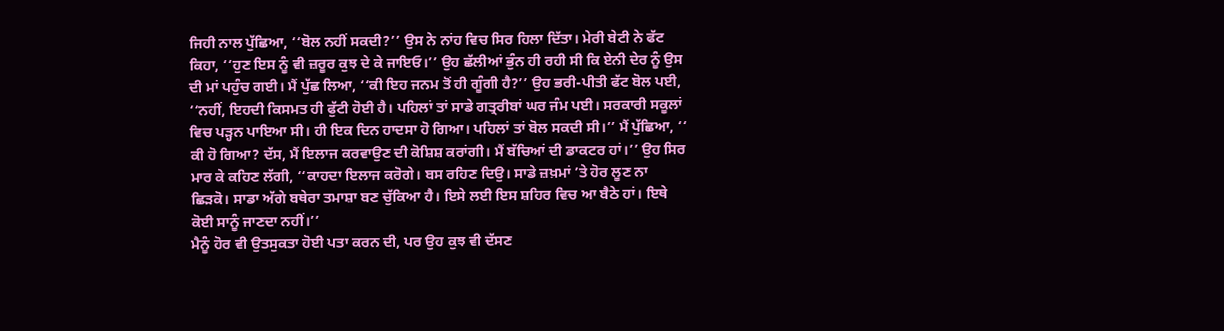ਜਿਹੀ ਨਾਲ ਪੁੱਛਿਆ, ‘‘ਬੋਲ ਨਹੀਂ ਸਕਦੀ?’’ ਉਸ ਨੇ ਨਾਂਹ ਵਿਚ ਸਿਰ ਹਿਲਾ ਦਿੱਤਾ। ਮੇਰੀ ਬੇਟੀ ਨੇ ਫੱਟ ਕਿਹਾ, ‘‘ਹੁਣ ਇਸ ਨੂੰ ਵੀ ਜ਼ਰੂਰ ਕੁਝ ਦੇ ਕੇ ਜਾਇਓ।’’ ਉਹ ਛੱਲੀਆਂ ਭੁੰਨ ਹੀ ਰਹੀ ਸੀ ਕਿ ਏਨੀ ਦੇਰ ਨੂੰ ਉਸ ਦੀ ਮਾਂ ਪਹੁੰਚ ਗਈ। ਮੈਂ ਪੁੱਛ ਲਿਆ, ‘‘ਕੀ ਇਹ ਜਨਮ ਤੋਂ ਹੀ ਗੂੰਗੀ ਹੈ?’’ ਉਹ ਭਰੀ-ਪੀਤੀ ਫੱਟ ਬੋਲ ਪਈ, ‘‘ਨਹੀਂ, ਇਹਦੀ ਕਿਸਮਤ ਹੀ ਫੁੱਟੀ ਹੋਈ ਹੈ। ਪਹਿਲਾਂ ਤਾਂ ਸਾਡੇ ਗਤ੍ਰਰੀਬਾਂ ਘਰ ਜੰਮ ਪਈ। ਸਰਕਾਰੀ ਸਕੂਲਾਂ ਵਿਚ ਪੜ੍ਹਨ ਪਾਇਆ ਸੀ। ਹੀ ਇਕ ਦਿਨ ਹਾਦਸਾ ਹੋ ਗਿਆ। ਪਹਿਲਾਂ ਤਾਂ ਬੋਲ ਸਕਦੀ ਸੀ।’’ ਮੈਂ ਪੁੱਛਿਆ, ‘‘ ਕੀ ਹੋ ਗਿਆ? ਦੱਸ, ਮੈਂ ਇਲਾਜ ਕਰਵਾਉਣ ਦੀ ਕੋਸ਼ਿਸ਼ ਕਰਾਂਗੀ। ਮੈਂ ਬੱਚਿਆਂ ਦੀ ਡਾਕਟਰ ਹਾਂ।’’ ਉਹ ਸਿਰ ਮਾਰ ਕੇ ਕਹਿਣ ਲੱਗੀ, ‘‘ਕਾਹਦਾ ਇਲਾਜ ਕਰੋਗੇ। ਬਸ ਰਹਿਣ ਦਿਉ। ਸਾਡੇ ਜ਼ਖ਼ਮਾਂ ’ਤੇ ਹੋਰ ਲੂਣ ਨਾ ਛਿੜਕੋ। ਸਾਡਾ ਅੱਗੇ ਬਥੇਰਾ ਤਮਾਸ਼ਾ ਬਣ ਚੁੱਕਿਆ ਹੈ। ਇਸੇ ਲਈ ਇਸ ਸ਼ਹਿਰ ਵਿਚ ਆ ਬੈਠੇ ਹਾਂ। ਇਥੇ ਕੋਈ ਸਾਨੂੰ ਜਾਣਦਾ ਨਹੀਂ।’’
ਮੈਨੂੰ ਹੋਰ ਵੀ ਉਤਸੁਕਤਾ ਹੋਈ ਪਤਾ ਕਰਨ ਦੀ, ਪਰ ਉਹ ਕੁਝ ਵੀ ਦੱਸਣ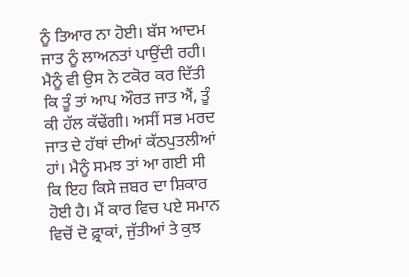ਨੂੰ ਤਿਆਰ ਨਾ ਹੋਈ। ਬੱਸ ਆਦਮ ਜਾਤ ਨੂੰ ਲਾਅਨਤਾਂ ਪਾਉਂਦੀ ਰਹੀ। ਮੈਨੂੰ ਵੀ ਉਸ ਨੇ ਟਕੋਰ ਕਰ ਦਿੱਤੀ ਕਿ ਤੂੰ ਤਾਂ ਆਪ ਔਰਤ ਜਾਤ ਐਂ, ਤੂੰ ਕੀ ਹੱਲ ਕੱਢੇਂਗੀ। ਅਸੀਂ ਸਭ ਮਰਦ ਜਾਤ ਦੇ ਹੱਥਾਂ ਦੀਆਂ ਕੱਠਪੁਤਲੀਆਂ ਹਾਂ। ਮੈਨੂੰ ਸਮਝ ਤਾਂ ਆ ਗਈ ਸੀ ਕਿ ਇਹ ਕਿਸੇ ਜ਼ਬਰ ਦਾ ਸ਼ਿਕਾਰ ਹੋਈ ਹੈ। ਮੈਂ ਕਾਰ ਵਿਚ ਪਏ ਸਮਾਨ ਵਿਚੋਂ ਦੋ ਫ਼੍ਰਾਕਾਂ, ਜੁੱਤੀਆਂ ਤੇ ਕੁਝ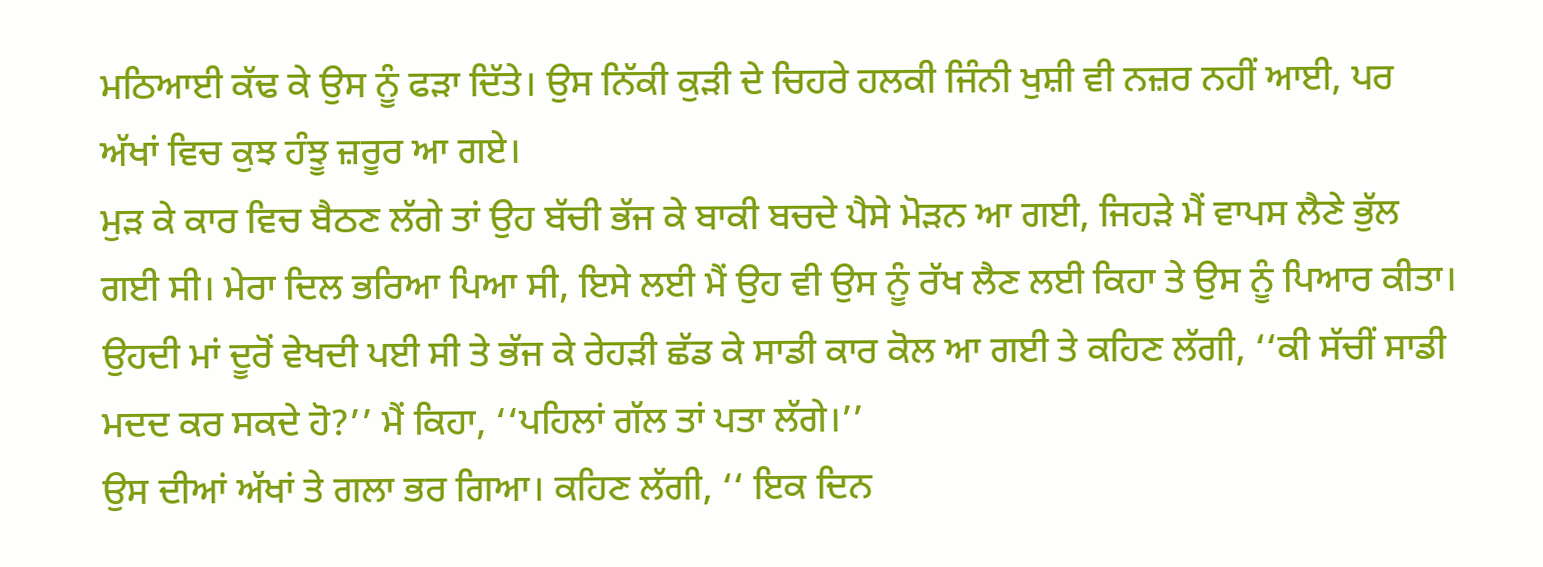ਮਠਿਆਈ ਕੱਢ ਕੇ ਉਸ ਨੂੰ ਫੜਾ ਦਿੱਤੇ। ਉਸ ਨਿੱਕੀ ਕੁੜੀ ਦੇ ਚਿਹਰੇ ਹਲਕੀ ਜਿੰਨੀ ਖੁਸ਼ੀ ਵੀ ਨਜ਼ਰ ਨਹੀਂ ਆਈ, ਪਰ ਅੱਖਾਂ ਵਿਚ ਕੁਝ ਹੰਝੂ ਜ਼ਰੂਰ ਆ ਗਏ।
ਮੁੜ ਕੇ ਕਾਰ ਵਿਚ ਬੈਠਣ ਲੱਗੇ ਤਾਂ ਉਹ ਬੱਚੀ ਭੱਜ ਕੇ ਬਾਕੀ ਬਚਦੇ ਪੈਸੇ ਮੋੜਨ ਆ ਗਈ, ਜਿਹੜੇ ਮੈਂ ਵਾਪਸ ਲੈਣੇ ਭੁੱਲ ਗਈ ਸੀ। ਮੇਰਾ ਦਿਲ ਭਰਿਆ ਪਿਆ ਸੀ, ਇਸੇ ਲਈ ਮੈਂ ਉਹ ਵੀ ਉਸ ਨੂੰ ਰੱਖ ਲੈਣ ਲਈ ਕਿਹਾ ਤੇ ਉਸ ਨੂੰ ਪਿਆਰ ਕੀਤਾ। ਉਹਦੀ ਮਾਂ ਦੂਰੋਂ ਵੇਖਦੀ ਪਈ ਸੀ ਤੇ ਭੱਜ ਕੇ ਰੇਹੜੀ ਛੱਡ ਕੇ ਸਾਡੀ ਕਾਰ ਕੋਲ ਆ ਗਈ ਤੇ ਕਹਿਣ ਲੱਗੀ, ‘‘ਕੀ ਸੱਚੀਂ ਸਾਡੀ ਮਦਦ ਕਰ ਸਕਦੇ ਹੋ?’’ ਮੈਂ ਕਿਹਾ, ‘‘ਪਹਿਲਾਂ ਗੱਲ ਤਾਂ ਪਤਾ ਲੱਗੇ।’’
ਉਸ ਦੀਆਂ ਅੱਖਾਂ ਤੇ ਗਲਾ ਭਰ ਗਿਆ। ਕਹਿਣ ਲੱਗੀ, ‘‘ ਇਕ ਦਿਨ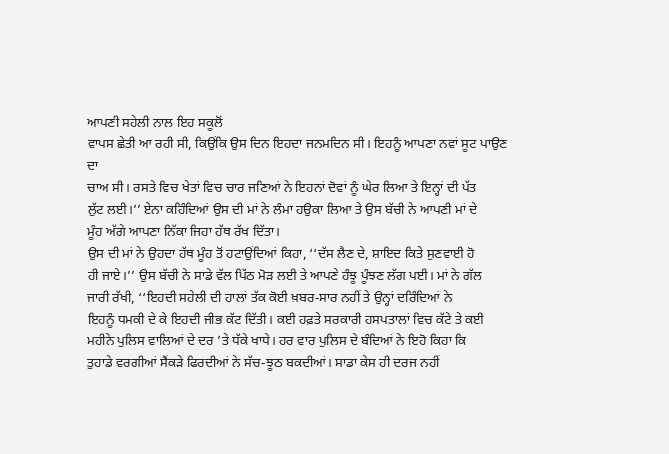ਆਪਣੀ ਸਹੇਲੀ ਨਾਲ ਇਹ ਸਕੂਲੋਂ
ਵਾਪਸ ਛੇਤੀ ਆ ਰਹੀ ਸੀ, ਕਿਉਂਕਿ ਉਸ ਦਿਨ ਇਹਦਾ ਜਨਮਦਿਨ ਸੀ। ਇਹਨੂੰ ਆਪਣਾ ਨਵਾਂ ਸੂਟ ਪਾਉਣ ਦਾ
ਚਾਅ ਸੀ। ਰਸਤੇ ਵਿਚ ਖੇਤਾਂ ਵਿਚ ਚਾਰ ਜਣਿਆਂ ਨੇ ਇਹਨਾਂ ਦੋਵਾਂ ਨੂੰ ਘੇਰ ਲਿਆ ਤੇ ਇਨ੍ਹਾਂ ਦੀ ਪੱਤ
ਲੁੱਟ ਲਈ।’’ ਏਨਾ ਕਹਿੰਦਿਆਂ ਉਸ ਦੀ ਮਾਂ ਨੇ ਲੰਮਾ ਹਉਕਾ ਲਿਆ ਤੇ ਉਸ ਬੱਚੀ ਨੇ ਆਪਣੀ ਮਾਂ ਦੇ
ਮੂੰਹ ਅੱਗੇ ਆਪਣਾ ਨਿੱਕਾ ਜਿਹਾ ਹੱਥ ਰੱਖ ਦਿੱਤਾ।
ਉਸ ਦੀ ਮਾਂ ਨੇ ਉਹਦਾ ਹੱਥ ਮੂੰਹ ਤੋਂ ਹਟਾਉਂਦਿਆਂ ਕਿਹਾ, ‘‘ਦੱਸ ਲੈਣ ਦੇ, ਸ਼ਾਇਦ ਕਿਤੇ ਸੁਣਵਾਈ ਹੋ
ਹੀ ਜਾਏ।’’ ਉਸ ਬੱਚੀ ਨੇ ਸਾਡੇ ਵੱਲ ਪਿੱਠ ਮੋੜ ਲਈ ਤੇ ਆਪਣੇ ਹੰਝੂ ਪੂੰਝਣ ਲੱਗ ਪਈ। ਮਾਂ ਨੇ ਗੱਲ
ਜਾਰੀ ਰੱਖੀ, ‘‘ਇਹਦੀ ਸਹੇਲੀ ਦੀ ਹਾਲਾਂ ਤੱਕ ਕੋਈ ਖ਼ਬਰ-ਸਾਰ ਨਹੀਂ ਤੇ ਉਨ੍ਹਾਂ ਦਰਿੰਦਿਆਂ ਨੇ
ਇਹਨੂੰ ਧਮਕੀ ਦੇ ਕੇ ਇਹਦੀ ਜੀਭ ਕੱਟ ਦਿੱਤੀ। ਕਈ ਹਫ਼ਤੇ ਸਰਕਾਰੀ ਹਸਪਤਾਲਾਂ ਵਿਚ ਕੱਟੇ ਤੇ ਕਈ
ਮਹੀਨੇ ਪੁਲਿਸ ਵਾਲਿਆਂ ਦੇ ਦਰ ’ਤੇ ਧੱਕੇ ਖਾਧੇ। ਹਰ ਵਾਰ ਪੁਲਿਸ ਦੇ ਬੰਦਿਆਂ ਨੇ ਇਹੋ ਕਿਹਾ ਕਿ
ਤੁਹਾਡੇ ਵਰਗੀਆਂ ਸੈਂਕੜੇ ਫਿਰਦੀਆਂ ਨੇ ਸੱਚ-ਝੂਠ ਬਕਦੀਆਂ। ਸਾਡਾ ਕੇਸ ਹੀ ਦਰਜ ਨਹੀਂ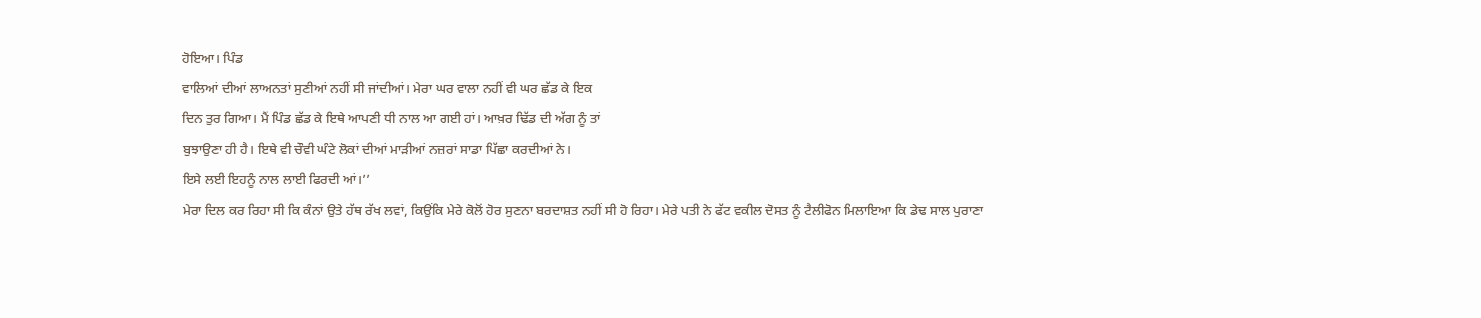ਹੋਇਆ। ਪਿੰਡ
ਵਾਲਿਆਂ ਦੀਆਂ ਲਾਅਨਤਾਂ ਸੁਣੀਆਂ ਨਹੀਂ ਸੀ ਜਾਂਦੀਆਂ। ਮੇਰਾ ਘਰ ਵਾਲਾ ਨਹੀਂ ਵੀ ਘਰ ਛੱਡ ਕੇ ਇਕ
ਦਿਨ ਤੁਰ ਗਿਆ। ਮੈਂ ਪਿੰਡ ਛੱਡ ਕੇ ਇਥੇ ਆਪਣੀ ਧੀ ਨਾਲ ਆ ਗਈ ਹਾਂ। ਆਖ਼ਰ ਢਿੱਡ ਦੀ ਅੱਗ ਨੂੰ ਤਾਂ
ਬੁਝਾਉਣਾ ਹੀ ਹੈ। ਇਥੇ ਵੀ ਚੌਵੀ ਘੰਟੇ ਲੋਕਾਂ ਦੀਆਂ ਮਾੜੀਆਂ ਨਜ਼ਰਾਂ ਸਾਡਾ ਪਿੱਛਾ ਕਰਦੀਆਂ ਨੇ।
ਇਸੇ ਲਈ ਇਹਨੂੰ ਨਾਲ ਲਾਈ ਫਿਰਦੀ ਆਂ।’’
ਮੇਰਾ ਦਿਲ ਕਰ ਰਿਹਾ ਸੀ ਕਿ ਕੰਨਾਂ ਉਤੇ ਹੱਥ ਰੱਖ ਲਵਾਂ, ਕਿਉਂਕਿ ਮੇਰੇ ਕੋਲੋਂ ਹੋਰ ਸੁਣਨਾ ਬਰਦਾਸ਼ਤ ਨਹੀਂ ਸੀ ਹੋ ਰਿਹਾ। ਮੇਰੇ ਪਤੀ ਨੇ ਫੱਟ ਵਕੀਲ ਦੋਸਤ ਨੂੰ ਟੈਲੀਫੋਨ ਮਿਲਾਇਆ ਕਿ ਡੇਢ ਸਾਲ ਪੁਰਾਣਾ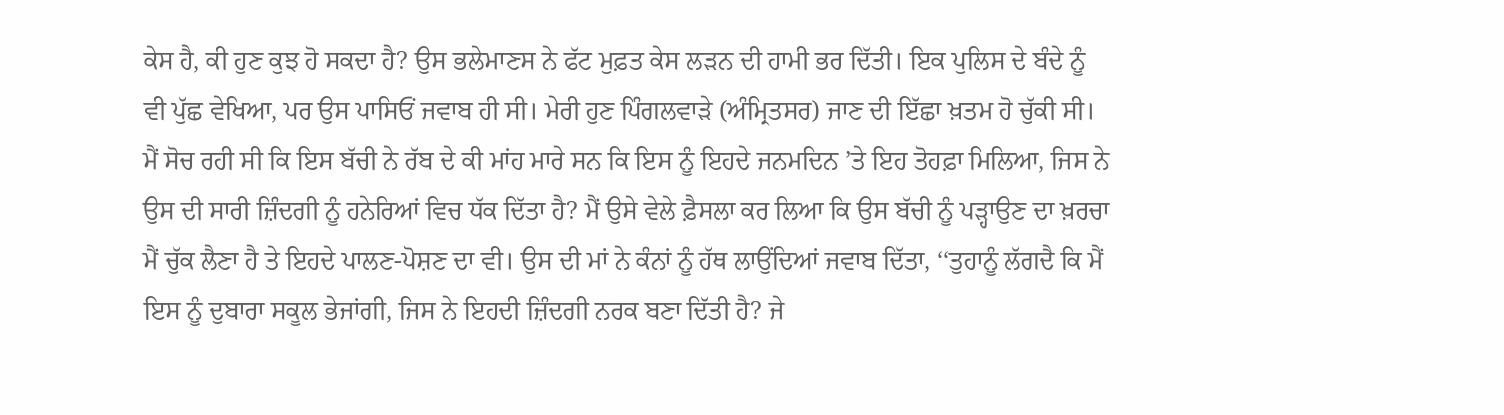ਕੇਸ ਹੈ, ਕੀ ਹੁਣ ਕੁਝ ਹੋ ਸਕਦਾ ਹੈ? ਉਸ ਭਲੇਮਾਣਸ ਨੇ ਫੱਟ ਮੁਫ਼ਤ ਕੇਸ ਲੜਨ ਦੀ ਹਾਮੀ ਭਰ ਦਿੱਤੀ। ਇਕ ਪੁਲਿਸ ਦੇ ਬੰਦੇ ਨੂੰ ਵੀ ਪੁੱਛ ਵੇਖਿਆ, ਪਰ ਉਸ ਪਾਸਿਓਂ ਜਵਾਬ ਹੀ ਸੀ। ਮੇਰੀ ਹੁਣ ਪਿੰਗਲਵਾੜੇ (ਅੰਮ੍ਰਿਤਸਰ) ਜਾਣ ਦੀ ਇੱਛਾ ਖ਼ਤਮ ਹੋ ਚੁੱਕੀ ਸੀ। ਮੈਂ ਸੋਚ ਰਹੀ ਸੀ ਕਿ ਇਸ ਬੱਚੀ ਨੇ ਰੱਬ ਦੇ ਕੀ ਮਾਂਹ ਮਾਰੇ ਸਨ ਕਿ ਇਸ ਨੂੰ ਇਹਦੇ ਜਨਮਦਿਨ ’ਤੇ ਇਹ ਤੋਹਫ਼ਾ ਮਿਲਿਆ, ਜਿਸ ਨੇ ਉਸ ਦੀ ਸਾਰੀ ਜ਼ਿੰਦਗੀ ਨੂੰ ਹਨੇਰਿਆਂ ਵਿਚ ਧੱਕ ਦਿੱਤਾ ਹੈ? ਮੈਂ ਉਸੇ ਵੇਲੇ ਫ਼ੈਸਲਾ ਕਰ ਲਿਆ ਕਿ ਉਸ ਬੱਚੀ ਨੂੰ ਪੜ੍ਹਾਉਣ ਦਾ ਖ਼ਰਚਾ ਮੈਂ ਚੁੱਕ ਲੈਣਾ ਹੈ ਤੇ ਇਹਦੇ ਪਾਲਣ-ਪੋਸ਼ਣ ਦਾ ਵੀ। ਉਸ ਦੀ ਮਾਂ ਨੇ ਕੰਨਾਂ ਨੂੰ ਹੱਥ ਲਾਉਂਦਿਆਂ ਜਵਾਬ ਦਿੱਤਾ, ‘‘ਤੁਹਾਨੂੰ ਲੱਗਦੈ ਕਿ ਮੈਂ ਇਸ ਨੂੰ ਦੁਬਾਰਾ ਸਕੂਲ ਭੇਜਾਂਗੀ, ਜਿਸ ਨੇ ਇਹਦੀ ਜ਼ਿੰਦਗੀ ਨਰਕ ਬਣਾ ਦਿੱਤੀ ਹੈ? ਜੇ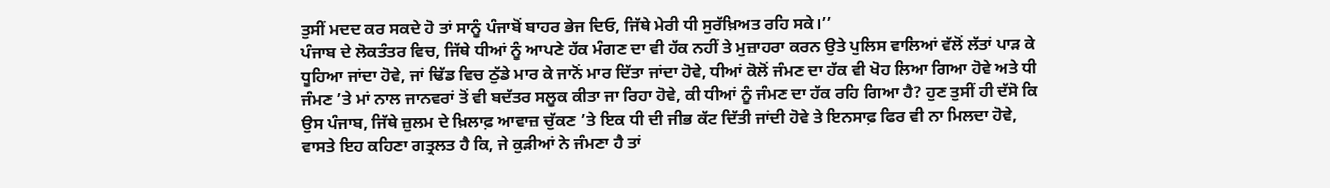ਤੁਸੀਂ ਮਦਦ ਕਰ ਸਕਦੇ ਹੋ ਤਾਂ ਸਾਨੂੰ ਪੰਜਾਬੋਂ ਬਾਹਰ ਭੇਜ ਦਿਓ, ਜਿੱਥੇ ਮੇਰੀ ਧੀ ਸੁਰੱਖ਼ਿਅਤ ਰਹਿ ਸਕੇ।’’
ਪੰਜਾਬ ਦੇ ਲੋਕਤੰਤਰ ਵਿਚ, ਜਿੱਥੇ ਧੀਆਂ ਨੂੰ ਆਪਣੇ ਹੱਕ ਮੰਗਣ ਦਾ ਵੀ ਹੱਕ ਨਹੀਂ ਤੇ ਮੁਜ਼ਾਹਰਾ ਕਰਨ ਉਤੇ ਪੁਲਿਸ ਵਾਲਿਆਂ ਵੱਲੋਂ ਲੱਤਾਂ ਪਾੜ ਕੇ ਧੂਹਿਆ ਜਾਂਦਾ ਹੋਵੇ, ਜਾਂ ਢਿੱਡ ਵਿਚ ਠੁੱਡੇ ਮਾਰ ਕੇ ਜਾਨੋਂ ਮਾਰ ਦਿੱਤਾ ਜਾਂਦਾ ਹੋਵੇ, ਧੀਆਂ ਕੋਲੋਂ ਜੰਮਣ ਦਾ ਹੱਕ ਵੀ ਖੋਹ ਲਿਆ ਗਿਆ ਹੋਵੇ ਅਤੇ ਧੀ ਜੰਮਣ ’ਤੇ ਮਾਂ ਨਾਲ ਜਾਨਵਰਾਂ ਤੋਂ ਵੀ ਬਦੱਤਰ ਸਲੂਕ ਕੀਤਾ ਜਾ ਰਿਹਾ ਹੋਵੇ, ਕੀ ਧੀਆਂ ਨੂੰ ਜੰਮਣ ਦਾ ਹੱਕ ਰਹਿ ਗਿਆ ਹੈ? ਹੁਣ ਤੁਸੀਂ ਹੀ ਦੱਸੋ ਕਿ ਉਸ ਪੰਜਾਬ, ਜਿੱਥੇ ਜ਼ੁਲਮ ਦੇ ਖ਼ਿਲਾਫ਼ ਆਵਾਜ਼ ਚੁੱਕਣ ’ਤੇ ਇਕ ਧੀ ਦੀ ਜੀਭ ਕੱਟ ਦਿੱਤੀ ਜਾਂਦੀ ਹੋਵੇ ਤੇ ਇਨਸਾਫ਼ ਫਿਰ ਵੀ ਨਾ ਮਿਲਦਾ ਹੋਵੇ, ਵਾਸਤੇ ਇਹ ਕਹਿਣਾ ਗਤ੍ਰਲਤ ਹੈ ਕਿ, ਜੇ ਕੁੜੀਆਂ ਨੇ ਜੰਮਣਾ ਹੈ ਤਾਂ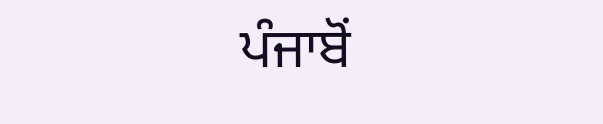ਪੰਜਾਬੋਂ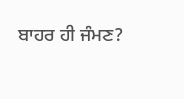ਬਾਹਰ ਹੀ ਜੰਮਣ?